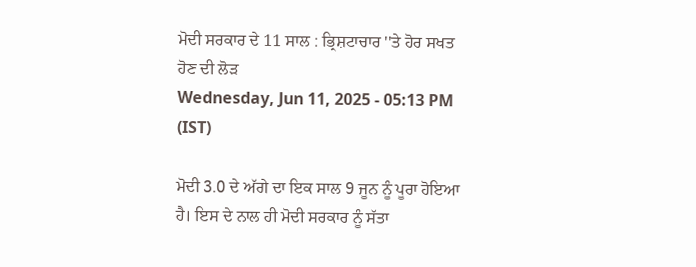ਮੋਦੀ ਸਰਕਾਰ ਦੇ 11 ਸਾਲ : ਭ੍ਰਿਸ਼ਟਾਚਾਰ ''ਤੇ ਹੋਰ ਸਖਤ ਹੋਣ ਦੀ ਲੋੜ
Wednesday, Jun 11, 2025 - 05:13 PM (IST)

ਮੋਦੀ 3.0 ਦੇ ਅੱਗੇ ਦਾ ਇਕ ਸਾਲ 9 ਜੂਨ ਨੂੰ ਪੂਰਾ ਹੋਇਆ ਹੈ। ਇਸ ਦੇ ਨਾਲ ਹੀ ਮੋਦੀ ਸਰਕਾਰ ਨੂੰ ਸੱਤਾ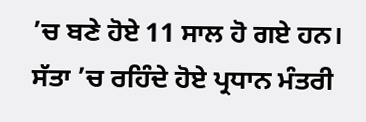’ਚ ਬਣੇ ਹੋਏ 11 ਸਾਲ ਹੋ ਗਏ ਹਨ। ਸੱਤਾ ’ਚ ਰਹਿੰਦੇ ਹੋਏ ਪ੍ਰਧਾਨ ਮੰਤਰੀ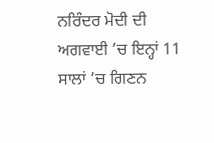ਨਰਿੰਦਰ ਮੋਦੀ ਦੀ ਅਗਵਾਈ ’ਚ ਇਨ੍ਹਾਂ 11 ਸਾਲਾਂ ’ਚ ਗਿਣਨ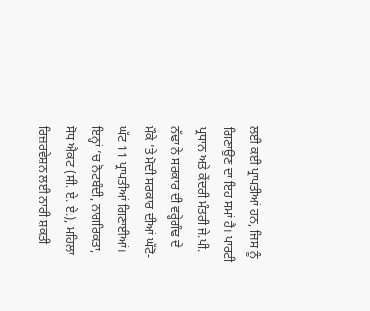ਲਈ ਕਈ ਪ੍ਰਾਪਤੀਆਂ ਹਨ, ਜਿਸ ਨੂੰ ਗਿਣਾਉਣ ਦਾ ਇਹ ਸਮਾਂ ਹੈ। ਪਾਰਟੀ ਪ੍ਰਧਾਨ ਅਤੇ ਕੇਂਦਰੀ ਮੰਤਰੀ ਜੇ.ਪੀ. ਨੱਢਾ ਨੇ ਸਰਕਾਰ ਦੀ ਵਰ੍ਹੇਗੰਢ ਦੇ ਮੌਕੇ ’ਤੇ ਮੋਦੀ ਸਰਕਾਰ ਦੀਆਂ ਘੱਟੋ-ਘੱਟ 11 ਪ੍ਰਾਪਤੀਆਂ ਗਿਣਾਈਆਂ। ਇਨ੍ਹਾਂ ’ਚ ਨੋਟਬੰਦੀ, ਨਾਗਰਿਕਤਾ, ਸੋਧ ਐਕਟ (ਸੀ. ਏ. ਏ.), ਮਹਿਲਾ ਰਿਜ਼ਰਵੇਸ਼ਨ ਲਈ ਨਾਰੀ ਸ਼ਕਤੀ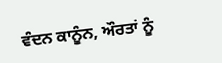ਵੰਦਨ ਕਾਨੂੰਨ, ਔਰਤਾਂ ਨੂੰ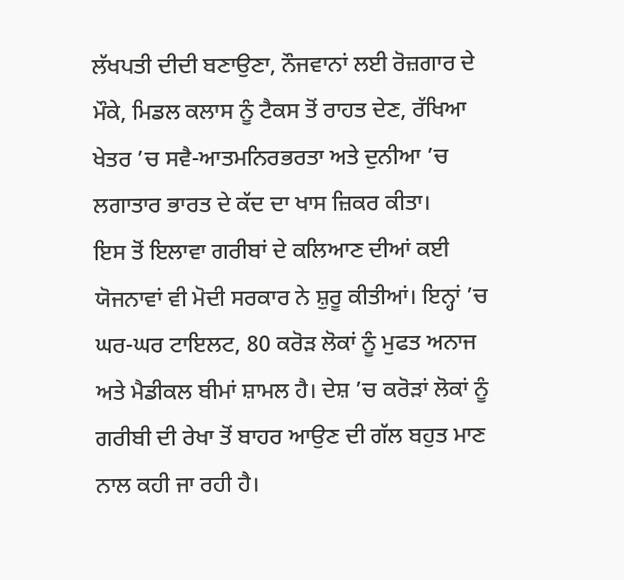ਲੱਖਪਤੀ ਦੀਦੀ ਬਣਾਉਣਾ, ਨੌਜਵਾਨਾਂ ਲਈ ਰੋਜ਼ਗਾਰ ਦੇ ਮੌਕੇ, ਮਿਡਲ ਕਲਾਸ ਨੂੰ ਟੈਕਸ ਤੋਂ ਰਾਹਤ ਦੇਣ, ਰੱਖਿਆ ਖੇਤਰ ’ਚ ਸਵੈ-ਆਤਮਨਿਰਭਰਤਾ ਅਤੇ ਦੁਨੀਆ ’ਚ ਲਗਾਤਾਰ ਭਾਰਤ ਦੇ ਕੱਦ ਦਾ ਖਾਸ ਜ਼ਿਕਰ ਕੀਤਾ।
ਇਸ ਤੋਂ ਇਲਾਵਾ ਗਰੀਬਾਂ ਦੇ ਕਲਿਆਣ ਦੀਆਂ ਕਈ ਯੋਜਨਾਵਾਂ ਵੀ ਮੋਦੀ ਸਰਕਾਰ ਨੇ ਸ਼ੁਰੂ ਕੀਤੀਆਂ। ਇਨ੍ਹਾਂ ’ਚ ਘਰ-ਘਰ ਟਾਇਲਟ, 80 ਕਰੋੜ ਲੋਕਾਂ ਨੂੰ ਮੁਫਤ ਅਨਾਜ ਅਤੇ ਮੈਡੀਕਲ ਬੀਮਾਂ ਸ਼ਾਮਲ ਹੈ। ਦੇਸ਼ ’ਚ ਕਰੋੜਾਂ ਲੋਕਾਂ ਨੂੰ ਗਰੀਬੀ ਦੀ ਰੇਖਾ ਤੋਂ ਬਾਹਰ ਆਉਣ ਦੀ ਗੱਲ ਬਹੁਤ ਮਾਣ ਨਾਲ ਕਹੀ ਜਾ ਰਹੀ ਹੈ।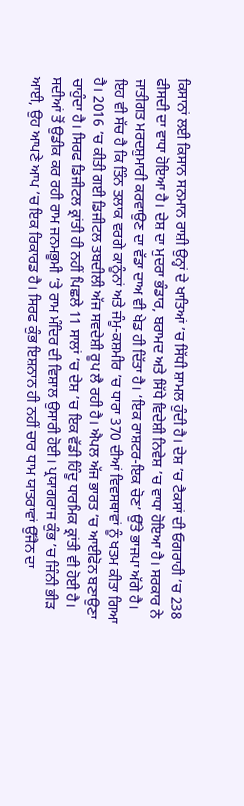ਕਿਸਾਨਾਂ ਲਈ ਕਿਸਾਨ ਸਨਮਾਨ ਰਾਸ਼ੀ ਉਨ੍ਹਾਂ ਦੇ ਖਾਤਿਆਂ ’ਚ ਸਿੱਧੀ ਸ਼ਾਮਲ ਹੁੰਦੀ ਹੈ। ਦੇਸ਼ ’ਚ ਟੈਕਸਾਂ ਦੀ ਓਗਰਾਹੀ ’ਚ 238 ਫੀਸਦੀ ਦਾ ਵਾਧਾ ਹੋਇਆ ਹੈ। ਦੇਸ਼ ਦਾ ਮੁਦਰਾ ਭੰਡਾਰ, ਬਰਾਮਦ ਅਤੇ ਸਿੱਧੇ ਵਿਦੇਸ਼ੀ ਨਿਵੇਸ਼ ’ਚ ਵਾਧਾ ਹੋਇਆ ਹੈ। ਸਰਕਾਰ ਨੇ ਜਾਤੀਗਤ ਮਰਦਸ਼ੁਮਾਰੀ ਕਰਵਾਉਣ ਦਾ ਵੱਡਾ ਦਾਅ ਵੀ ਖੇਡ ਹੀ ਦਿੱਤਾ ਹੈ। ‘ਇਕ ਰਾਸ਼ਟਰ-ਇਕ ਚੋਣ’ ਉੱਤੇ ਭਾਜਪਾ ਅੱਗੇ ਹੈ।
ਇਹ ਵੀ ਸੱਚ ਹੈ ਕਿ ਤਿੰਨ ਤਲਾਕ ਵਰਗੇ ਕਾਨੂੰਨਾਂ ਅਤੇ ਜੰਮੂ-ਕਸ਼ਮੀਰ ’ਚ ਧਾਰਾ 370 ਦੀਆਂ ਵਿਵਸਥਾਵਾਂ ਨੂੰ ਖਤਮ ਕੀਤਾ ਗਿਆ ਹੈ। 2016 ’ਚ ਕੀਤੀ ਗਈ ਡਿਜੀਟਲ ਤਬਦੀਲੀ ਅੱਜ ਸਵਦੇਸ਼ੀ ਰੂਪ ਲੈ ਰਹੀ ਹੈ। ਐਪਲ ਅੱਜ ਭਾਰਤ ’ਚ ਆਈਫੋਨ ਬਣਾਉਣਾ ਚਾਹੁੰਦਾ ਹੈ। ਸਿਰਫ ਡਿਜੀਟਲ ਕ੍ਰਾਂਤੀ ਹੀ ਨਹੀਂ ਪਿਛਲੇ 11 ਸਾਲਾਂ ’ਚ ਦੇਸ਼ ’ਚ ਇਕ ਵੱਡੀ ਹਿੰਦੂ ਧਾਰਮਿਕ ਕ੍ਰਾਂਤੀ ਵੀ ਹੋਈ ਹੈ। ਸਦੀਆਂ ਤੋਂ ਉਡੀਕ ਕਰ ਰਹੀ ਰਾਮ ਜਨਮਭੂਮੀ ’ਤੇ ਰਾਮ ਮੰਦਿਰ ਦੀ ਵਿਸ਼ਾਲ ਉਸਾਰੀ ਹੋਈ। ਪ੍ਰਯਾਗਰਾਜ ਕੁੰਭ ’ਚ ਜਿੰਨੀ ਭੀੜ ਆਈ, ਉਹ ਆਪਣੇ ਆਪ ’ਚ ਇਕ ਰਿਕਾਰਡ ਹੈ। ਸਿਰਫ ਕੁੰਭ ਇਸ਼ਨਾਨ ਹੀ ਨਹੀਂ ਚਾਰ ਧਾਮ ਯਾਤਰਾਵਾਂ ਉੱਜੈਨ ਦਾ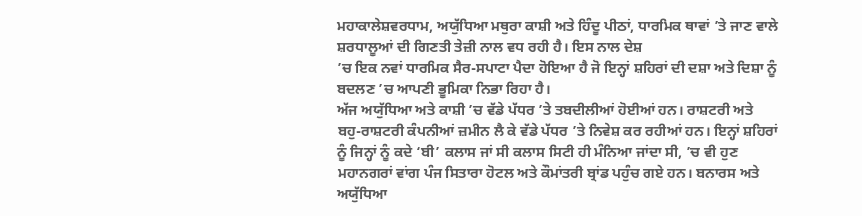ਮਹਾਕਾਲੇਸ਼ਵਰਧਾਮ, ਅਯੁੱਧਿਆ ਮਥੁਰਾ ਕਾਸ਼ੀ ਅਤੇ ਹਿੰਦੂ ਪੀਠਾਂ, ਧਾਰਮਿਕ ਥਾਵਾਂ ’ਤੇ ਜਾਣ ਵਾਲੇ ਸ਼ਰਧਾਲੂਆਂ ਦੀ ਗਿਣਤੀ ਤੇਜ਼ੀ ਨਾਲ ਵਧ ਰਹੀ ਹੈ। ਇਸ ਨਾਲ ਦੇਸ਼
’ਚ ਇਕ ਨਵਾਂ ਧਾਰਮਿਕ ਸੈਰ-ਸਪਾਟਾ ਪੈਦਾ ਹੋਇਆ ਹੈ ਜੋ ਇਨ੍ਹਾਂ ਸ਼ਹਿਰਾਂ ਦੀ ਦਸ਼ਾ ਅਤੇ ਦਿਸ਼ਾ ਨੂੰ ਬਦਲਣ ’ਚ ਆਪਣੀ ਭੂਮਿਕਾ ਨਿਭਾ ਰਿਹਾ ਹੈ।
ਅੱਜ ਅਯੁੱਧਿਆ ਅਤੇ ਕਾਸ਼ੀ ’ਚ ਵੱਡੇ ਪੱਧਰ ’ਤੇ ਤਬਦੀਲੀਆਂ ਹੋਈਆਂ ਹਨ। ਰਾਸ਼ਟਰੀ ਅਤੇ ਬਹੁ-ਰਾਸ਼ਟਰੀ ਕੰਪਨੀਆਂ ਜ਼ਮੀਨ ਲੈ ਕੇ ਵੱਡੇ ਪੱਧਰ ’ਤੇ ਨਿਵੇਸ਼ ਕਰ ਰਹੀਆਂ ਹਨ। ਇਨ੍ਹਾਂ ਸ਼ਹਿਰਾਂ ਨੂੰ ਜਿਨ੍ਹਾਂ ਨੂੰ ਕਦੇ ‘ਬੀ’ ਕਲਾਸ ਜਾਂ ਸੀ ਕਲਾਸ ਸਿਟੀ ਹੀ ਮੰਨਿਆ ਜਾਂਦਾ ਸੀ, ’ਚ ਵੀ ਹੁਣ ਮਹਾਨਗਰਾਂ ਵਾਂਗ ਪੰਜ ਸਿਤਾਰਾ ਹੋਟਲ ਅਤੇ ਕੌਮਾਂਤਰੀ ਬ੍ਰਾਂਡ ਪਹੁੰਚ ਗਏ ਹਨ। ਬਨਾਰਸ ਅਤੇ ਅਯੁੱਧਿਆ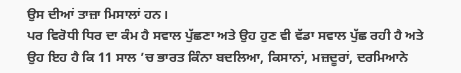ਉਸ ਦੀਆਂ ਤਾਜ਼ਾ ਮਿਸਾਲਾਂ ਹਨ।
ਪਰ ਵਿਰੋਧੀ ਧਿਰ ਦਾ ਕੰਮ ਹੈ ਸਵਾਲ ਪੁੱਛਣਾ ਅਤੇ ਉਹ ਹੁਣ ਵੀ ਵੱਡਾ ਸਵਾਲ ਪੁੱਛ ਰਹੀ ਹੈ ਅਤੇ ਉਹ ਇਹ ਹੈ ਕਿ 11 ਸਾਲ ’ਚ ਭਾਰਤ ਕਿੰਨਾ ਬਦਲਿਆ, ਕਿਸਾਨਾਂ, ਮਜ਼ਦੂਰਾਂ, ਦਰਮਿਆਨੇ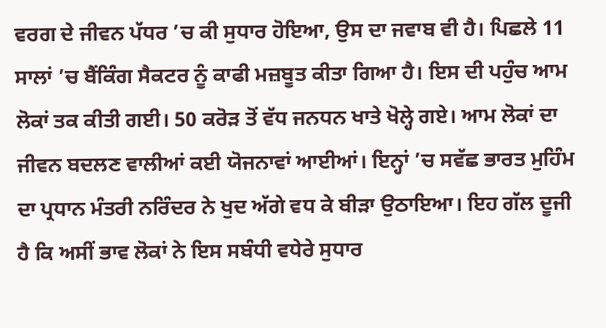ਵਰਗ ਦੇ ਜੀਵਨ ਪੱਧਰ ’ਚ ਕੀ ਸੁਧਾਰ ਹੋਇਆ, ਉਸ ਦਾ ਜਵਾਬ ਵੀ ਹੈ। ਪਿਛਲੇ 11 ਸਾਲਾਂ ’ਚ ਬੈਂਕਿੰਗ ਸੈਕਟਰ ਨੂੰ ਕਾਫੀ ਮਜ਼ਬੂਤ ਕੀਤਾ ਗਿਆ ਹੈ। ਇਸ ਦੀ ਪਹੁੰਚ ਆਮ ਲੋਕਾਂ ਤਕ ਕੀਤੀ ਗਈ। 50 ਕਰੋੜ ਤੋਂ ਵੱਧ ਜਨਧਨ ਖਾਤੇ ਖੋਲ੍ਹੇ ਗਏ। ਆਮ ਲੋਕਾਂ ਦਾ ਜੀਵਨ ਬਦਲਣ ਵਾਲੀਆਂ ਕਈ ਯੋਜਨਾਵਾਂ ਆਈਆਂ। ਇਨ੍ਹਾਂ ’ਚ ਸਵੱਛ ਭਾਰਤ ਮੁਹਿੰਮ ਦਾ ਪ੍ਰਧਾਨ ਮੰਤਰੀ ਨਰਿੰਦਰ ਨੇ ਖੁਦ ਅੱਗੇ ਵਧ ਕੇ ਬੀੜਾ ਉਠਾਇਆ। ਇਹ ਗੱਲ ਦੂਜੀ ਹੈ ਕਿ ਅਸੀਂ ਭਾਵ ਲੋਕਾਂ ਨੇ ਇਸ ਸਬੰਧੀ ਵਧੇਰੇ ਸੁਧਾਰ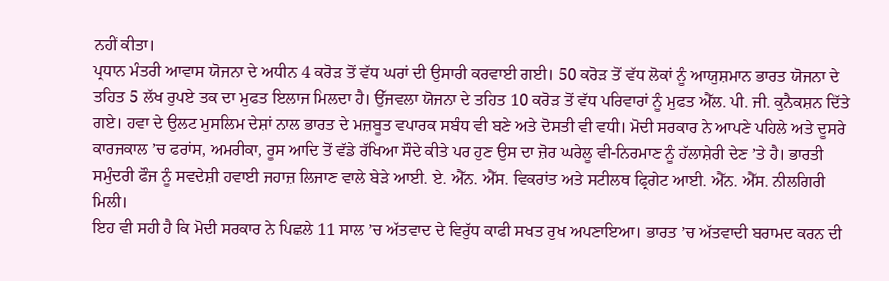ਨਹੀਂ ਕੀਤਾ।
ਪ੍ਰਧਾਨ ਮੰਤਰੀ ਆਵਾਸ ਯੋਜਨਾ ਦੇ ਅਧੀਨ 4 ਕਰੋੜ ਤੋਂ ਵੱਧ ਘਰਾਂ ਦੀ ਉਸਾਰੀ ਕਰਵਾਈ ਗਈ। 50 ਕਰੋੜ ਤੋਂ ਵੱਧ ਲੋਕਾਂ ਨੂੰ ਆਯੁਸ਼ਮਾਨ ਭਾਰਤ ਯੋਜਨਾ ਦੇ ਤਹਿਤ 5 ਲੱਖ ਰੁਪਏ ਤਕ ਦਾ ਮੁਫਤ ਇਲਾਜ ਮਿਲਦਾ ਹੈ। ਉੱਜਵਲਾ ਯੋਜਨਾ ਦੇ ਤਹਿਤ 10 ਕਰੋੜ ਤੋਂ ਵੱਧ ਪਰਿਵਾਰਾਂ ਨੂੰ ਮੁਫਤ ਐੱਲ. ਪੀ. ਜੀ. ਕੁਨੈਕਸ਼ਨ ਦਿੱਤੇ ਗਏ। ਹਵਾ ਦੇ ਉਲਟ ਮੁਸਲਿਮ ਦੇਸ਼ਾਂ ਨਾਲ ਭਾਰਤ ਦੇ ਮਜ਼ਬੂਤ ਵਪਾਰਕ ਸਬੰਧ ਵੀ ਬਣੇ ਅਤੇ ਦੋਸਤੀ ਵੀ ਵਧੀ। ਮੋਦੀ ਸਰਕਾਰ ਨੇ ਆਪਣੇ ਪਹਿਲੇ ਅਤੇ ਦੂਸਰੇ ਕਾਰਜਕਾਲ ’ਚ ਫਰਾਂਸ, ਅਮਰੀਕਾ, ਰੂਸ ਆਦਿ ਤੋਂ ਵੱਡੇ ਰੱਖਿਆ ਸੌਦੇ ਕੀਤੇ ਪਰ ਹੁਣ ਉਸ ਦਾ ਜ਼ੋਰ ਘਰੇਲੂ ਵੀ-ਨਿਰਮਾਣ ਨੂੰ ਹੱਲਾਸ਼ੇਰੀ ਦੇਣ ’ਤੇ ਹੈ। ਭਾਰਤੀ ਸਮੁੰਦਰੀ ਫੌਜ ਨੂੰ ਸਵਦੇਸ਼ੀ ਹਵਾਈ ਜਹਾਜ਼ ਲਿਜਾਣ ਵਾਲੇ ਬੇੜੇ ਆਈ. ਏ. ਐੱਨ. ਐੱਸ. ਵਿਕਰਾਂਤ ਅਤੇ ਸਟੀਲਥ ਫ੍ਰਿਗੇਟ ਆਈ. ਐੱਨ. ਐੱਸ. ਨੀਲਗਿਰੀ ਮਿਲੀ।
ਇਹ ਵੀ ਸਹੀ ਹੈ ਕਿ ਮੋਦੀ ਸਰਕਾਰ ਨੇ ਪਿਛਲੇ 11 ਸਾਲ ’ਚ ਅੱਤਵਾਦ ਦੇ ਵਿਰੁੱਧ ਕਾਫੀ ਸਖਤ ਰੁਖ ਅਪਣਾਇਆ। ਭਾਰਤ ’ਚ ਅੱਤਵਾਦੀ ਬਰਾਮਦ ਕਰਨ ਦੀ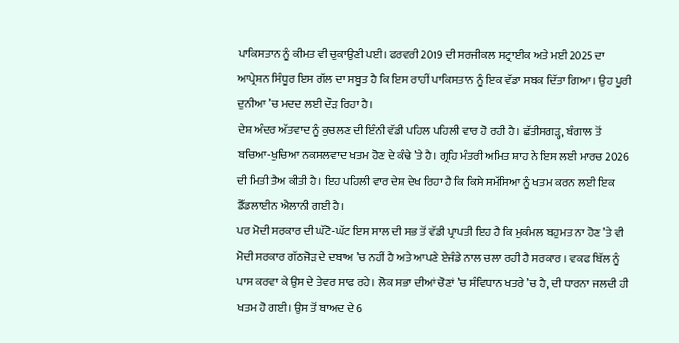ਪਾਕਿਸਤਾਨ ਨੂੰ ਕੀਮਤ ਵੀ ਚੁਕਾਉਣੀ ਪਈ। ਫਰਵਰੀ 2019 ਦੀ ਸਰਜੀਕਲ ਸਟ੍ਰਾਈਕ ਅਤੇ ਮਈ 2025 ਦਾ ਆਪ੍ਰੇਸ਼ਨ ਸਿੰਧੂਰ ਇਸ ਗੱਲ ਦਾ ਸਬੂਤ ਹੈ ਕਿ ਇਸ ਰਾਹੀਂ ਪਾਕਿਸਤਾਨ ਨੂੰ ਇਕ ਵੱਡਾ ਸਬਕ ਦਿੱਤਾ ਗਿਆ। ਉਹ ਪੂਰੀ ਦੁਨੀਆ ’ਚ ਮਦਦ ਲਈ ਦੌੜ ਰਿਹਾ ਹੈ।
ਦੇਸ਼ ਅੰਦਰ ਅੱਤਵਾਦ ਨੂੰ ਕੁਚਲਣ ਦੀ ਇੰਨੀ ਵੱਡੀ ਪਹਿਲ ਪਹਿਲੀ ਵਾਰ ਹੋ ਰਹੀ ਹੈ। ਛੱਤੀਸਗੜ੍ਹ, ਬੰਗਾਲ ਤੋਂ ਬਚਿਆ-ਖੁਚਿਆ ਨਕਸਲਵਾਦ ਖਤਮ ਹੋਣ ਦੇ ਕੰਢੇ ’ਤੇ ਹੈ। ਗ੍ਰਹਿ ਮੰਤਰੀ ਅਮਿਤ ਸ਼ਾਹ ਨੇ ਇਸ ਲਈ ਮਾਰਚ 2026 ਦੀ ਮਿਤੀ ਤੈਅ ਕੀਤੀ ਹੈ। ਇਹ ਪਹਿਲੀ ਵਾਰ ਦੇਸ਼ ਦੇਖ ਰਿਹਾ ਹੈ ਕਿ ਕਿਸੇ ਸਮੱਸਿਆ ਨੂੰ ਖਤਮ ਕਰਨ ਲਈ ਇਕ ਡੈੱਡਲਾਈਨ ਐਲਾਨੀ ਗਈ ਹੈ।
ਪਰ ਮੋਦੀ ਸਰਕਾਰ ਦੀ ਘੱਟੋ-ਘੱਟ ਇਸ ਸਾਲ ਦੀ ਸਭ ਤੋਂ ਵੱਡੀ ਪ੍ਰਾਪਤੀ ਇਹ ਹੈ ਕਿ ਮੁਕੰਮਲ ਬਹੁਮਤ ਨਾ ਹੋਣ ’ਤੇ ਵੀ ਮੋਦੀ ਸਰਕਾਰ ਗੱਠਜੋੜ ਦੇ ਦਬਾਅ ’ਚ ਨਹੀਂ ਹੈ ਅਤੇ ਆਪਣੇ ਏਜੰਡੇ ਨਾਲ ਚਲਾ ਰਹੀ ਹੈ ਸਰਕਾਰ । ਵਕਫ ਬਿੱਲ ਨੂੰ ਪਾਸ ਕਰਵਾ ਕੇ ਉਸ ਦੇ ਤੇਵਰ ਸਾਫ ਰਹੇ। ਲੋਕ ਸਭਾ ਦੀਆਂ ਚੋਣਾਂ ’ਚ ਸੰਵਿਧਾਨ ਖਤਰੇ ’ਚ ਹੈ, ਦੀ ਧਾਰਨਾ ਜਲਦੀ ਹੀ ਖਤਮ ਹੋ ਗਈ। ਉਸ ਤੋਂ ਬਾਅਦ ਦੇ 6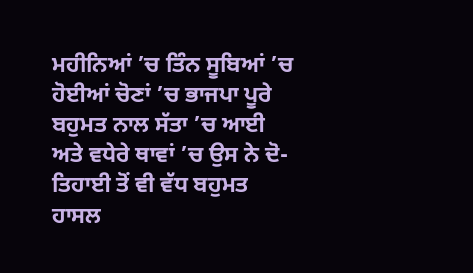ਮਹੀਨਿਆਂ ’ਚ ਤਿੰਨ ਸੂਬਿਆਂ ’ਚ ਹੋਈਆਂ ਚੋਣਾਂ ’ਚ ਭਾਜਪਾ ਪੂਰੇ ਬਹੁਮਤ ਨਾਲ ਸੱਤਾ ’ਚ ਆਈ ਅਤੇ ਵਧੇਰੇ ਥਾਵਾਂ ’ਚ ਉਸ ਨੇ ਦੋ-ਤਿਹਾਈ ਤੋਂ ਵੀ ਵੱਧ ਬਹੁਮਤ ਹਾਸਲ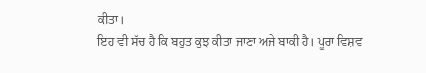ਕੀਤਾ।
ਇਹ ਵੀ ਸੱਚ ਹੈ ਕਿ ਬਹੁਤ ਕੁਝ ਕੀਤਾ ਜਾਣਾ ਅਜੇ ਬਾਕੀ ਹੈ। ਪੂਰਾ ਵਿਸ਼ਵ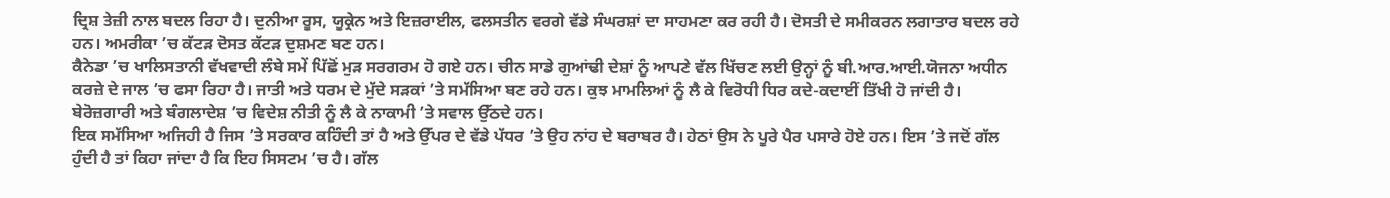ਦ੍ਰਿਸ਼ ਤੇਜ਼ੀ ਨਾਲ ਬਦਲ ਰਿਹਾ ਹੈ। ਦੁਨੀਆ ਰੂਸ, ਯੂਕ੍ਰੇਨ ਅਤੇ ਇਜ਼ਰਾਈਲ, ਫਲਸਤੀਨ ਵਰਗੇ ਵੱਡੇ ਸੰਘਰਸ਼ਾਂ ਦਾ ਸਾਹਮਣਾ ਕਰ ਰਹੀ ਹੈ। ਦੋਸਤੀ ਦੇ ਸਮੀਕਰਨ ਲਗਾਤਾਰ ਬਦਲ ਰਹੇ ਹਨ। ਅਮਰੀਕਾ ’ਚ ਕੱਟੜ ਦੋਸਤ ਕੱਟੜ ਦੁਸ਼ਮਣ ਬਣ ਹਨ।
ਕੈਨੇਡਾ ’ਚ ਖਾਲਿਸਤਾਨੀ ਵੱਖਵਾਦੀ ਲੰਬੇ ਸਮੇਂ ਪਿੱਛੋਂ ਮੁੜ ਸਰਗਰਮ ਹੋ ਗਏ ਹਨ। ਚੀਨ ਸਾਡੇ ਗੁਆਂਢੀ ਦੇਸ਼ਾਂ ਨੂੰ ਆਪਣੇ ਵੱਲ ਖਿੱਚਣ ਲਈ ਉਨ੍ਹਾਂ ਨੂੰ ਬੀ.ਆਰ.ਆਈ.ਯੋਜਨਾ ਅਧੀਨ ਕਰਜ਼ੇ ਦੇ ਜਾਲ ’ਚ ਫਸਾ ਰਿਹਾ ਹੈ। ਜਾਤੀ ਅਤੇ ਧਰਮ ਦੇ ਮੁੱਦੇ ਸੜਕਾਂ ’ਤੇ ਸਮੱਸਿਆ ਬਣ ਰਹੇ ਹਨ। ਕੁਝ ਮਾਮਲਿਆਂ ਨੂੰ ਲੈ ਕੇ ਵਿਰੋਧੀ ਧਿਰ ਕਦੇ-ਕਦਾਈਂ ਤਿੱਖੀ ਹੋ ਜਾਂਦੀ ਹੈ। ਬੇਰੋਜ਼ਗਾਰੀ ਅਤੇ ਬੰਗਲਾਦੇਸ਼ ’ਚ ਵਿਦੇਸ਼ ਨੀਤੀ ਨੂੰ ਲੈ ਕੇ ਨਾਕਾਮੀ ’ਤੇ ਸਵਾਲ ਉੱਠਦੇ ਹਨ।
ਇਕ ਸਮੱਸਿਆ ਅਜਿਹੀ ਹੈ ਜਿਸ ’ਤੇ ਸਰਕਾਰ ਕਹਿੰਦੀ ਤਾਂ ਹੈ ਅਤੇ ਉੱਪਰ ਦੇ ਵੱਡੇ ਪੱਧਰ ’ਤੇ ਉਹ ਨਾਂਹ ਦੇ ਬਰਾਬਰ ਹੈ। ਹੇਠਾਂ ਉਸ ਨੇ ਪੂਰੇ ਪੈਰ ਪਸਾਰੇ ਹੋਏ ਹਨ। ਇਸ ’ਤੇ ਜਦੋਂ ਗੱਲ ਹੁੰਦੀ ਹੈ ਤਾਂ ਕਿਹਾ ਜਾਂਦਾ ਹੈ ਕਿ ਇਹ ਸਿਸਟਮ ’ਚ ਹੈ। ਗੱਲ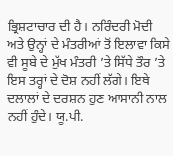ਭ੍ਰਿਸ਼ਟਾਚਾਰ ਦੀ ਹੈ। ਨਰਿੰਦਰੀ ਮੋਦੀ ਅਤੇ ਉਨ੍ਹਾਂ ਦੇ ਮੰਤਰੀਆਂ ਤੋਂ ਇਲਾਵਾ ਕਿਸੇ ਵੀ ਸੂਬੇ ਦੇ ਮੁੱਖ ਮੰਤਰੀ ’ਤੇ ਸਿੱਧੇ ਤੌਰ ’ਤੇ ਇਸ ਤਰ੍ਹਾਂ ਦੇ ਦੋਸ਼ ਨਹੀਂ ਲੱਗੇ। ਇਥੇ ਦਲਾਲਾਂ ਦੇ ਦਰਸ਼ਨ ਹੁਣ ਆਸਾਨੀ ਨਾਲ ਨਹੀਂ ਹੁੰਦੇ। ਯੂ.ਪੀ.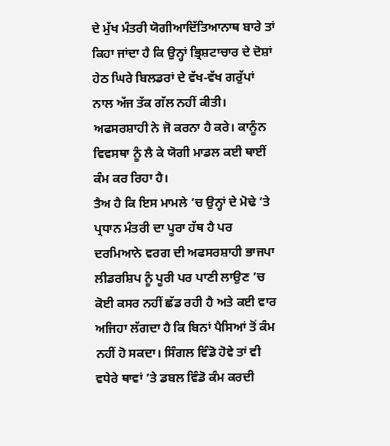ਦੇ ਮੁੱਖ ਮੰਤਰੀ ਯੋਗੀਆਦਿੱਤਿਆਨਾਥ ਬਾਰੇ ਤਾਂ ਕਿਹਾ ਜਾਂਦਾ ਹੈ ਕਿ ਉਨ੍ਹਾਂ ਭ੍ਰਿਸ਼ਟਾਚਾਰ ਦੇ ਦੋਸ਼ਾਂ ਹੇਠ ਘਿਰੇ ਬਿਲਡਰਾਂ ਦੇ ਵੱਖ-ਵੱਖ ਗਰੁੱਪਾਂ ਨਾਲ ਅੱਜ ਤੱਕ ਗੱਲ ਨਹੀਂ ਕੀਤੀ। ਅਫਸਰਸ਼ਾਹੀ ਨੇ ਜੋ ਕਰਨਾ ਹੈ ਕਰੇ। ਕਾਨੂੰਨ ਵਿਵਸਥਾ ਨੂੰ ਲੈ ਕੇ ਯੋਗੀ ਮਾਡਲ ਕਈ ਥਾਈਂ ਕੰਮ ਕਰ ਰਿਹਾ ਹੈ।
ਤੈਅ ਹੈ ਕਿ ਇਸ ਮਾਮਲੇ ’ਚ ਉਨ੍ਹਾਂ ਦੇ ਮੋਢੇ ’ਤੇ ਪ੍ਰਧਾਨ ਮੰਤਰੀ ਦਾ ਪੂਰਾ ਹੱਥ ਹੈ ਪਰ ਦਰਮਿਆਨੇ ਵਰਗ ਦੀ ਅਫਸਰਸ਼ਾਹੀ ਭਾਜਪਾ ਲੀਡਰਸ਼ਿਪ ਨੂੰ ਪੂਰੀ ਪਰ ਪਾਣੀ ਲਾਉਣ ’ਚ ਕੋਈ ਕਸਰ ਨਹੀਂ ਛੱਡ ਰਹੀ ਹੈ ਅਤੇ ਕਈ ਵਾਰ ਅਜਿਹਾ ਲੱਗਦਾ ਹੈ ਕਿ ਬਿਨਾਂ ਪੈਸਿਆਂ ਤੋਂ ਕੰਮ ਨਹੀਂ ਹੋ ਸਕਦਾ। ਸਿੰਗਲ ਵਿੰਡੋ ਹੋਵੇ ਤਾਂ ਵੀ ਵਧੇਰੇ ਥਾਵਾਂ ’ਤੇ ਡਬਲ ਵਿੰਡੋ ਕੰਮ ਕਰਦੀ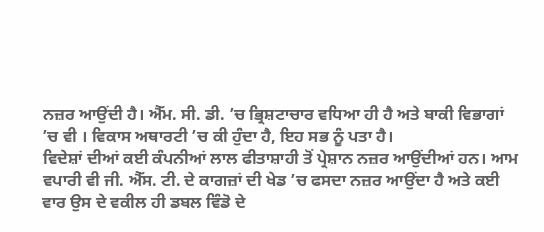ਨਜ਼ਰ ਆਉਂਦੀ ਹੈ। ਐੱਮ. ਸੀ. ਡੀ. ’ਚ ਭ੍ਰਿਸ਼ਟਾਚਾਰ ਵਧਿਆ ਹੀ ਹੈ ਅਤੇ ਬਾਕੀ ਵਿਭਾਗਾਂ ’ਚ ਵੀ । ਵਿਕਾਸ ਅਥਾਰਟੀ ’ਚ ਕੀ ਹੁੰਦਾ ਹੈ, ਇਹ ਸਭ ਨੂੰ ਪਤਾ ਹੈ।
ਵਿਦੇਸ਼ਾਂ ਦੀਆਂ ਕਈ ਕੰਪਨੀਆਂ ਲਾਲ ਫੀਤਾਸ਼ਾਹੀ ਤੋਂ ਪ੍ਰੇਸ਼ਾਨ ਨਜ਼ਰ ਆਉਂਦੀਆਂ ਹਨ। ਆਮ ਵਪਾਰੀ ਵੀ ਜੀ. ਐੱਸ. ਟੀ. ਦੇ ਕਾਗਜ਼ਾਂ ਦੀ ਖੇਡ ’ਚ ਫਸਦਾ ਨਜ਼ਰ ਆਉਂਦਾ ਹੈ ਅਤੇ ਕਈ ਵਾਰ ਉਸ ਦੇ ਵਕੀਲ ਹੀ ਡਬਲ ਵਿੰਡੋ ਦੇ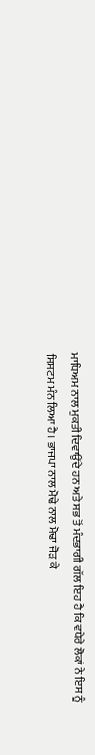ਮਾਧਿਅਮ ਨਾਲ ਮੁਕਤੀ ਦਿਵਾਉਂਦੇ ਹਨ ਅਤੇ ਸਭ ਤੋਂ ਮੰਦਭਾਗੀ ਗੱਲ ਇਹ ਹੈ ਕਿ ਵਧੇਰੇ ਲੋਕਾਂ ਨੇ ਇਸ ਨੂੰ ਸਿਸਟਮ ਮੰਨ ਲਿਆ ਹੈ। ਭਾਜਪਾ ਨਾਲ ਮੋਢੇ ਨਾਲ ਮੋਢਾ ਜੋੜ ਕੇ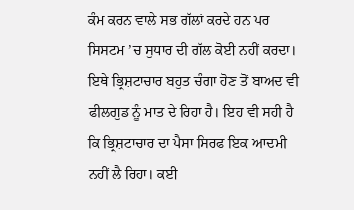ਕੰਮ ਕਰਨ ਵਾਲੇ ਸਭ ਗੱਲਾਂ ਕਰਦੇ ਹਨ ਪਰ ਸਿਸਟਮ ’ਚ ਸੁਧਾਰ ਦੀ ਗੱਲ ਕੋਈ ਨਹੀਂ ਕਰਦਾ। ਇਥੇ ਭ੍ਰਿਸ਼ਟਾਚਾਰ ਬਹੁਤ ਚੰਗਾ ਹੋਣ ਤੋਂ ਬਾਅਦ ਵੀ ਫੀਲਗੁਡ ਨੂੰ ਮਾਤ ਦੇ ਰਿਹਾ ਹੈ। ਇਹ ਵੀ ਸਹੀ ਹੈ ਕਿ ਭ੍ਰਿਸ਼ਟਾਚਾਰ ਦਾ ਪੈਸਾ ਸਿਰਫ ਇਕ ਆਦਮੀ ਨਹੀਂ ਲੈ ਰਿਹਾ। ਕਈ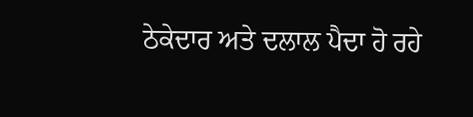ਠੇਕੇਦਾਰ ਅਤੇ ਦਲਾਲ ਪੈਦਾ ਹੋ ਰਹੇ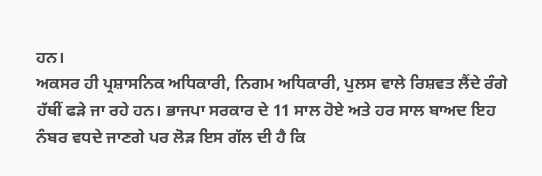ਹਨ।
ਅਕਸਰ ਹੀ ਪ੍ਰਸ਼ਾਸਨਿਕ ਅਧਿਕਾਰੀ, ਨਿਗਮ ਅਧਿਕਾਰੀ, ਪੁਲਸ ਵਾਲੇ ਰਿਸ਼ਵਤ ਲੈਂਦੇ ਰੰਗੇ ਹੱਥੀਂ ਫੜੇ ਜਾ ਰਹੇ ਹਨ। ਭਾਜਪਾ ਸਰਕਾਰ ਦੇ 11 ਸਾਲ ਹੋਏ ਅਤੇ ਹਰ ਸਾਲ ਬਾਅਦ ਇਹ ਨੰਬਰ ਵਧਦੇ ਜਾਣਗੇ ਪਰ ਲੋੜ ਇਸ ਗੱਲ ਦੀ ਹੈ ਕਿ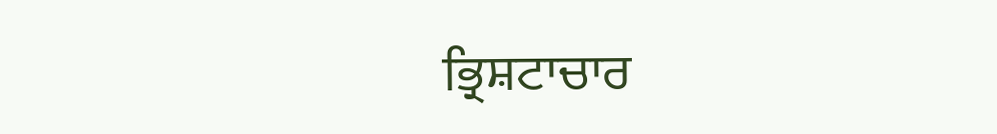ਭ੍ਰਿਸ਼ਟਾਚਾਰ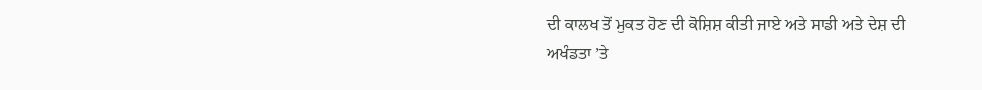ਦੀ ਕਾਲਖ ਤੋਂ ਮੁਕਤ ਹੋਣ ਦੀ ਕੋਸ਼ਿਸ਼ ਕੀਤੀ ਜਾਏ ਅਤੇ ਸਾਡੀ ਅਤੇ ਦੇਸ਼ ਦੀ ਅਖੰਡਤਾ ’ਤੇ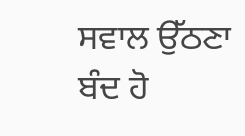ਸਵਾਲ ਉੱਠਣਾ ਬੰਦ ਹੋ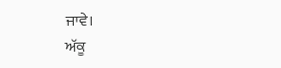ਜਾਵੇ।
ਅੱਕੂ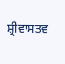ਸ਼੍ਰੀਵਾਸਤਵ